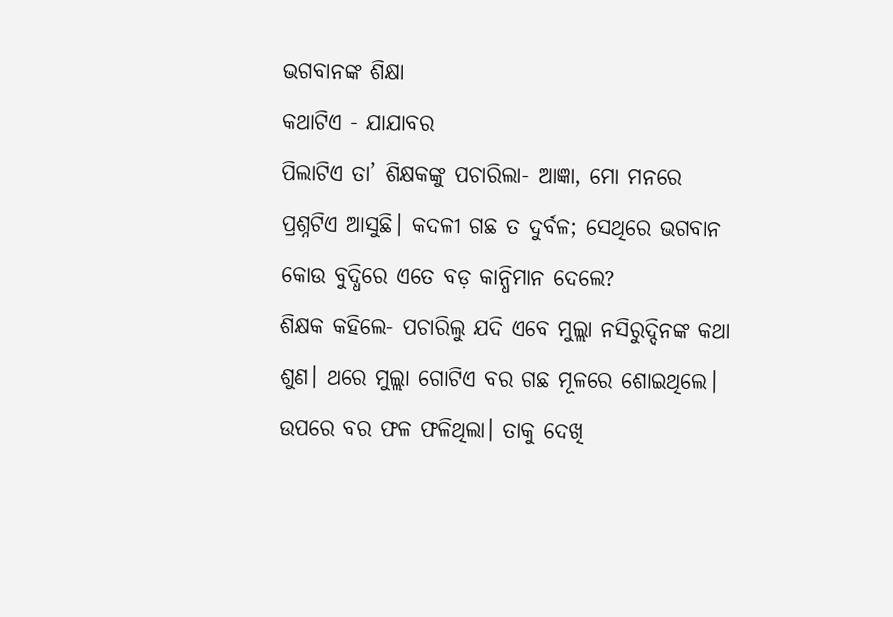ଭଗବାନଙ୍କ ଶିକ୍ଷା
କଥାଟିଏ - ଯାଯାବର
ପିଲାଟିଏ ତା’ ଶିକ୍ଷକଙ୍କୁ ପଚାରିଲା- ଆଜ୍ଞା, ମୋ ମନରେ ପ୍ରଶ୍ନଟିଏ ଆସୁଛି। କଦଳୀ ଗଛ ତ ଦୁର୍ବଳ; ସେଥିରେ ଭଗବାନ କୋଉ ବୁଦ୍ଧିରେ ଏତେ ବଡ଼ କାନ୍ଧିମାନ ଦେଲେ?
ଶିକ୍ଷକ କହିଲେ- ପଚାରିଲୁ ଯଦି ଏବେ ମୁଲ୍ଲା ନସିରୁଦ୍ଦିନଙ୍କ କଥା ଶୁଣ। ଥରେ ମୁଲ୍ଲା ଗୋଟିଏ ବର ଗଛ ମୂଳରେ ଶୋଇଥିଲେ। ଉପରେ ବର ଫଳ ଫଳିଥିଲା। ତାକୁ ଦେଖି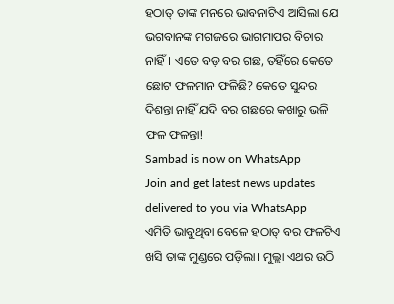ହଠାତ୍ ତାଙ୍କ ମନରେ ଭାବନାଟିଏ ଆସିଲା ଯେ ଭଗବାନଙ୍କ ମଗଜରେ ଭାଗମାପର ବିଚାର ନାହିଁ। ଏତେ ବଡ଼ ବର ଗଛ, ତହିଁରେ କେତେ ଛୋଟ ଫଳମାନ ଫଳିଛି? କେତେ ସୁନ୍ଦର ଦିଶନ୍ତା ନାହିଁ ଯଦି ବର ଗଛରେ କଖାରୁ ଭଳି ଫଳ ଫଳନ୍ତା!
Sambad is now on WhatsApp
Join and get latest news updates delivered to you via WhatsApp
ଏମିତି ଭାବୁଥିବା ବେଳେ ହଠାତ୍ ବର ଫଳଟିଏ ଖସି ତାଙ୍କ ମୁଣ୍ଡରେ ପଡ଼ିଲା। ମୁଲ୍ଲା ଏଥର ଉଠି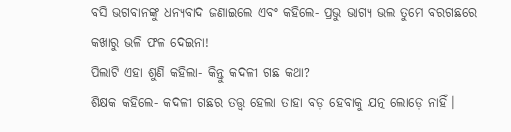ବସି ଭଗବାନଙ୍କୁ ଧନ୍ୟବାଦ ଜଣାଇଲେ ଏବଂ କହିଲେ- ପ୍ରଭୁ ଭାଗ୍ୟ ଭଲ ତୁମେ ବରଗଛରେ କଖାରୁ ଭଳି ଫଳ ଦେଇନା!
ପିଲାଟି ଏହା ଶୁଣି କହିଲା- କିନ୍ତୁ କଦଳୀ ଗଛ କଥା?
ଶିକ୍ଷକ କହିଲେ- କଦଳୀ ଗଛର ତତ୍ତ୍ବ ହେଲା ତାହା ବଡ଼ ହେବାକୁ ଯତ୍ନ ଲୋଡ଼େ ନାହିଁ।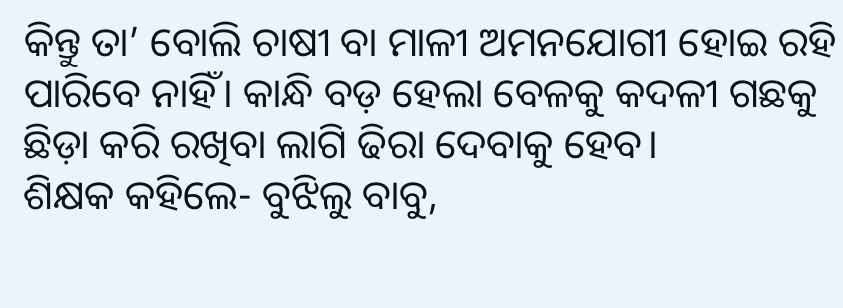କିନ୍ତୁ ତା’ ବୋଲି ଚାଷୀ ବା ମାଳୀ ଅମନଯୋଗୀ ହୋଇ ରହି ପାରିବେ ନାହିଁ। କାନ୍ଧି ବଡ଼ ହେଲା ବେଳକୁ କଦଳୀ ଗଛକୁ ଛିଡ଼ା କରି ରଖିବା ଲାଗି ଢିରା ଦେବାକୁ ହେବ।
ଶିକ୍ଷକ କହିଲେ- ବୁଝିଲୁ ବାବୁ,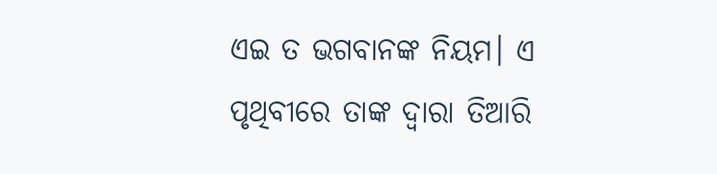ଏଇ ତ ଭଗବାନଙ୍କ ନିୟମ। ଏ ପୃଥିବୀରେ ତାଙ୍କ ଦ୍ବାରା ତିଆରି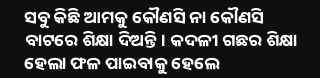ସବୁ କିଛି ଆମକୁ କୌଣସି ନା କୌଣସି ବାଟରେ ଶିକ୍ଷା ଦିଅନ୍ତି। କଦଳୀ ଗଛର ଶିକ୍ଷା ହେଲା ଫଳ ପାଇବାକୁ ହେଲେ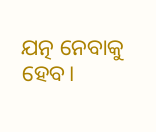ଯତ୍ନ ନେବାକୁ ହେବ।